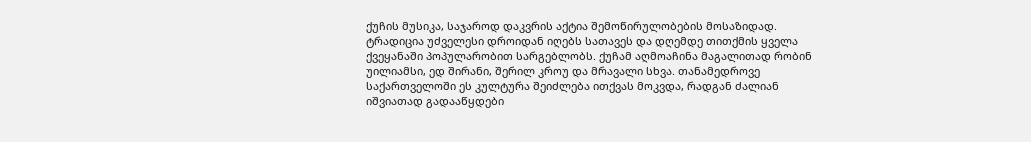ქუჩის მუსიკა, საჯაროდ დაკვრის აქტია შემოწირულობების მოსაზიდად. ტრადიცია უძველესი დროიდან იღებს სათავეს და დღემდე თითქმის ყველა ქვეყანაში პოპულარობით სარგებლობს. ქუჩამ აღმოაჩინა მაგალითად რობინ უილიამსი, ედ შირანი, შერილ კროუ და მრავალი სხვა. თანამედროვე საქართველოში ეს კულტურა შეიძლება ითქვას მოკვდა, რადგან ძალიან იშვიათად გადააწყდები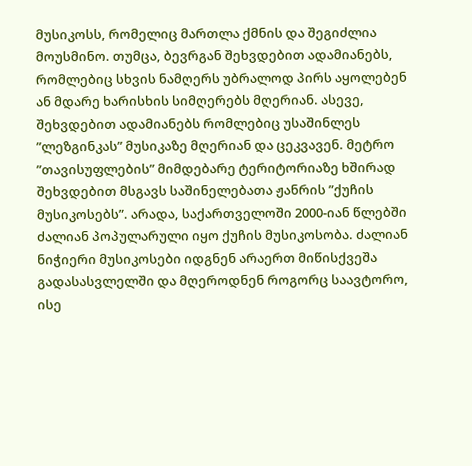მუსიკოსს, რომელიც მართლა ქმნის და შეგიძლია მოუსმინო. თუმცა, ბევრგან შეხვდებით ადამიანებს, რომლებიც სხვის ნამღერს უბრალოდ პირს აყოლებენ ან მდარე ხარისხის სიმღერებს მღერიან. ასევე, შეხვდებით ადამიანებს რომლებიც უსაშინლეს ”ლეზგინკას” მუსიკაზე მღერიან და ცეკვავენ. მეტრო ”თავისუფლების” მიმდებარე ტერიტორიაზე ხშირად შეხვდებით მსგავს საშინელებათა ჟანრის ”ქუჩის მუსიკოსებს”. არადა, საქართველოში 2000-იან წლებში ძალიან პოპულარული იყო ქუჩის მუსიკოსობა. ძალიან ნიჭიერი მუსიკოსები იდგნენ არაერთ მიწისქვეშა გადასასვლელში და მღეროდნენ როგორც საავტორო, ისე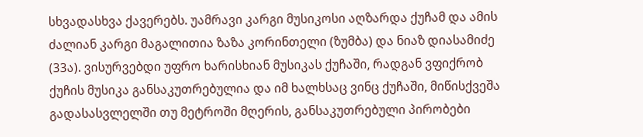სხვადასხვა ქავერებს. უამრავი კარგი მუსიკოსი აღზარდა ქუჩამ და ამის ძალიან კარგი მაგალითია ზაზა კორინთელი (ზუმბა) და ნიაზ დიასამიძე (33ა). ვისურვებდი უფრო ხარისხიან მუსიკას ქუჩაში, რადგან ვფიქრობ ქუჩის მუსიკა განსაკუთრებულია და იმ ხალხსაც ვინც ქუჩაში, მიწისქვეშა გადასასვლელში თუ მეტროში მღერის, განსაკუთრებული პირობები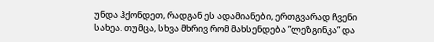უნდა ჰქონდეთ, რადგან ეს ადამიანები, ერთგვარად ჩვენი სახეა. თუმცა, სხვა მხრივ რომ მახსენდება ”ლეზგინკა” და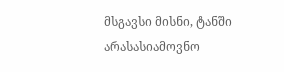მსგავსი მისნი, ტანში არასასიამოვნო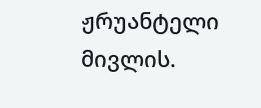ჟრუანტელი მივლის.